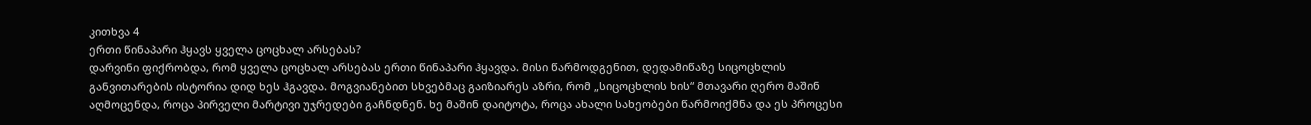კითხვა 4
ერთი წინაპარი ჰყავს ყველა ცოცხალ არსებას?
დარვინი ფიქრობდა, რომ ყველა ცოცხალ არსებას ერთი წინაპარი ჰყავდა. მისი წარმოდგენით, დედამიწაზე სიცოცხლის განვითარების ისტორია დიდ ხეს ჰგავდა. მოგვიანებით სხვებმაც გაიზიარეს აზრი, რომ „სიცოცხლის ხის“ მთავარი ღერო მაშინ აღმოცენდა, როცა პირველი მარტივი უჯრედები გაჩნდნენ. ხე მაშინ დაიტოტა, როცა ახალი სახეობები წარმოიქმნა და ეს პროცესი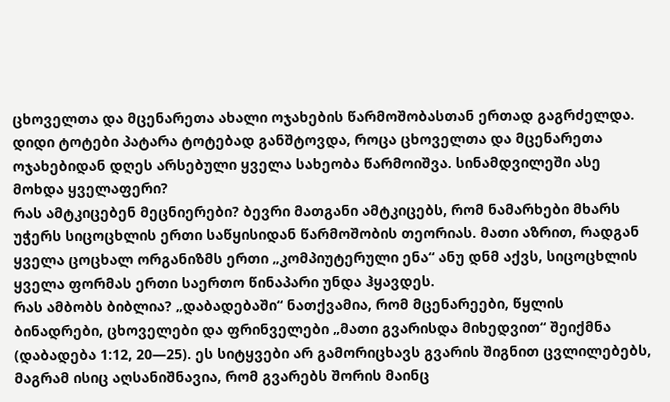ცხოველთა და მცენარეთა ახალი ოჯახების წარმოშობასთან ერთად გაგრძელდა. დიდი ტოტები პატარა ტოტებად განშტოვდა, როცა ცხოველთა და მცენარეთა ოჯახებიდან დღეს არსებული ყველა სახეობა წარმოიშვა. სინამდვილეში ასე მოხდა ყველაფერი?
რას ამტკიცებენ მეცნიერები? ბევრი მათგანი ამტკიცებს, რომ ნამარხები მხარს უჭერს სიცოცხლის ერთი საწყისიდან წარმოშობის თეორიას. მათი აზრით, რადგან ყველა ცოცხალ ორგანიზმს ერთი „კომპიუტერული ენა“ ანუ დნმ აქვს, სიცოცხლის ყველა ფორმას ერთი საერთო წინაპარი უნდა ჰყავდეს.
რას ამბობს ბიბლია? „დაბადებაში“ ნათქვამია, რომ მცენარეები, წყლის ბინადრები, ცხოველები და ფრინველები „მათი გვარისდა მიხედვით“ შეიქმნა (დაბადება 1:12, 20—25). ეს სიტყვები არ გამორიცხავს გვარის შიგნით ცვლილებებს, მაგრამ ისიც აღსანიშნავია, რომ გვარებს შორის მაინც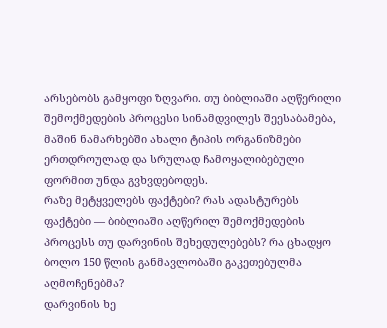არსებობს გამყოფი ზღვარი. თუ ბიბლიაში აღწერილი შემოქმედების პროცესი სინამდვილეს შეესაბამება, მაშინ ნამარხებში ახალი ტიპის ორგანიზმები ერთდროულად და სრულად ჩამოყალიბებული ფორმით უნდა გვხვდებოდეს.
რაზე მეტყველებს ფაქტები? რას ადასტურებს ფაქტები — ბიბლიაში აღწერილ შემოქმედების პროცესს თუ დარვინის შეხედულებებს? რა ცხადყო ბოლო 150 წლის განმავლობაში გაკეთებულმა აღმოჩენებმა?
დარვინის ხე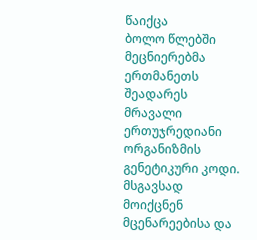წაიქცა
ბოლო წლებში მეცნიერებმა ერთმანეთს შეადარეს მრავალი ერთუჯრედიანი ორგანიზმის გენეტიკური კოდი. მსგავსად მოიქცნენ მცენარეებისა და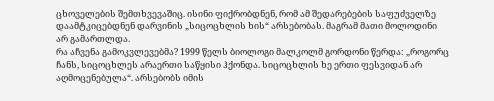ცხოველების შემთხვევაშიც. ისინი ფიქრობდნენ, რომ ამ შედარებების საფუძველზე დაამტკიცებდნენ დარვინის „სიცოცხლის ხის“ არსებობას. მაგრამ მათი მოლოდინი არ გამართლდა.
რა აჩვენა გამოკვლევებმა? 1999 წელს ბიოლოგი მალკოლმ გორდონი წერდა: „როგორც ჩანს, სიცოცხლეს არაერთი საწყისი ჰქონდა. სიცოცხლის ხე ერთი ფესვიდან არ აღმოცენებულა“. არსებობს იმის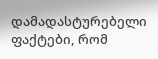დამადასტურებელი ფაქტები, რომ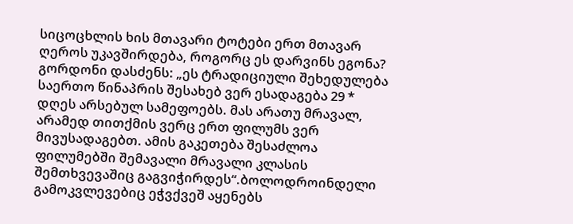სიცოცხლის ხის მთავარი ტოტები ერთ მთავარ ღეროს უკავშირდება, როგორც ეს დარვინს ეგონა? გორდონი დასძენს: „ეს ტრადიციული შეხედულება საერთო წინაპრის შესახებ ვერ ესადაგება 29 *
დღეს არსებულ სამეფოებს. მას არათუ მრავალ, არამედ თითქმის ვერც ერთ ფილუმს ვერ მივუსადაგებთ. ამის გაკეთება შესაძლოა ფილუმებში შემავალი მრავალი კლასის შემთხვევაშიც გაგვიჭირდეს“.ბოლოდროინდელი გამოკვლევებიც ეჭვქვეშ აყენებს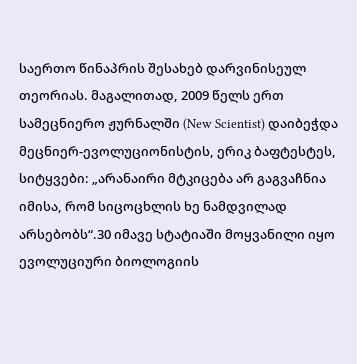საერთო წინაპრის შესახებ დარვინისეულ თეორიას. მაგალითად, 2009 წელს ერთ სამეცნიერო ჟურნალში (New Scientist) დაიბეჭდა მეცნიერ-ევოლუციონისტის, ერიკ ბაფტესტეს, სიტყვები: „არანაირი მტკიცება არ გაგვაჩნია იმისა, რომ სიცოცხლის ხე ნამდვილად არსებობს“.30 იმავე სტატიაში მოყვანილი იყო ევოლუციური ბიოლოგიის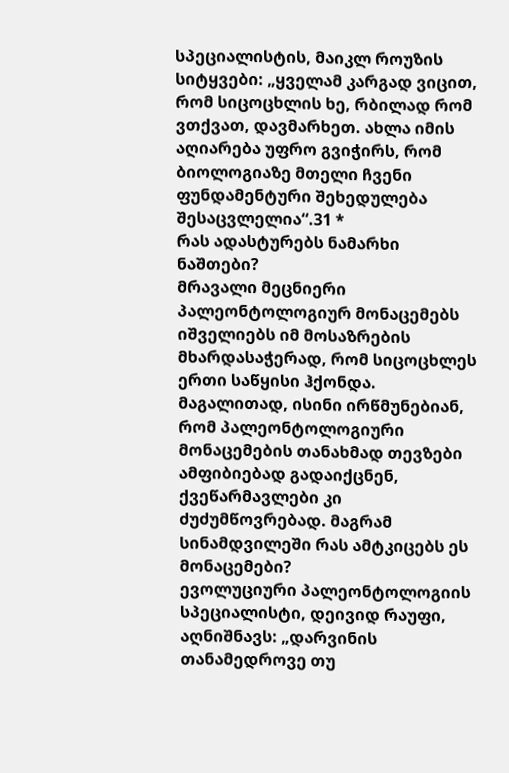სპეციალისტის, მაიკლ როუზის სიტყვები: „ყველამ კარგად ვიცით, რომ სიცოცხლის ხე, რბილად რომ ვთქვათ, დავმარხეთ. ახლა იმის აღიარება უფრო გვიჭირს, რომ ბიოლოგიაზე მთელი ჩვენი ფუნდამენტური შეხედულება შესაცვლელია“.31 *
რას ადასტურებს ნამარხი ნაშთები?
მრავალი მეცნიერი პალეონტოლოგიურ მონაცემებს იშველიებს იმ მოსაზრების მხარდასაჭერად, რომ სიცოცხლეს ერთი საწყისი ჰქონდა. მაგალითად, ისინი ირწმუნებიან, რომ პალეონტოლოგიური მონაცემების თანახმად თევზები ამფიბიებად გადაიქცნენ, ქვეწარმავლები კი ძუძუმწოვრებად. მაგრამ სინამდვილეში რას ამტკიცებს ეს მონაცემები?
ევოლუციური პალეონტოლოგიის სპეციალისტი, დეივიდ რაუფი, აღნიშნავს: „დარვინის თანამედროვე თუ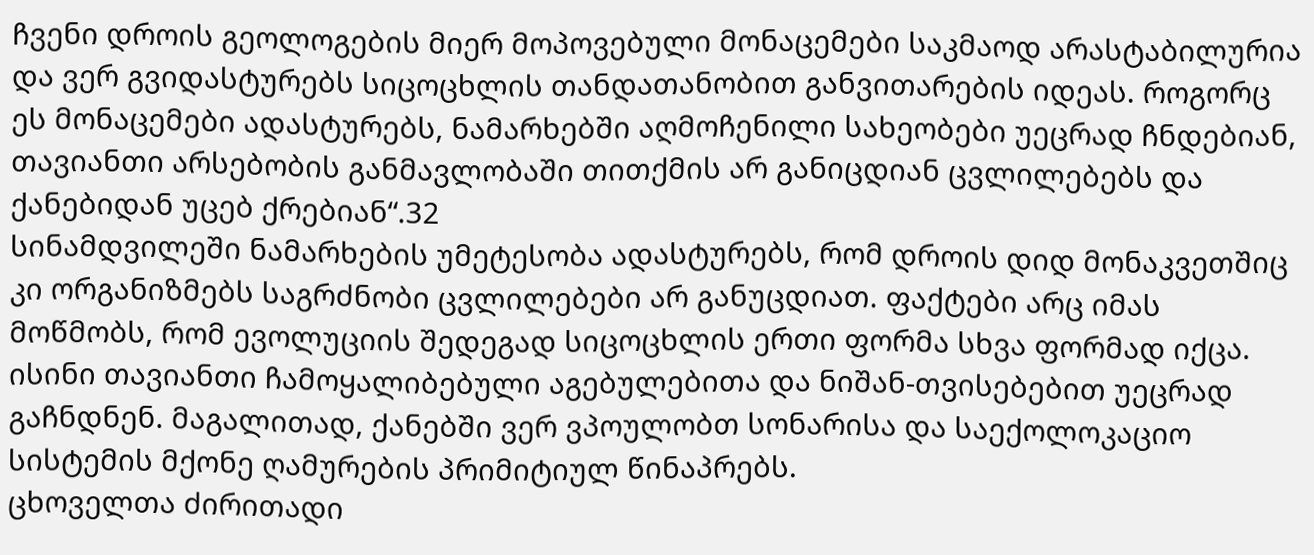ჩვენი დროის გეოლოგების მიერ მოპოვებული მონაცემები საკმაოდ არასტაბილურია და ვერ გვიდასტურებს სიცოცხლის თანდათანობით განვითარების იდეას. როგორც ეს მონაცემები ადასტურებს, ნამარხებში აღმოჩენილი სახეობები უეცრად ჩნდებიან, თავიანთი არსებობის განმავლობაში თითქმის არ განიცდიან ცვლილებებს და ქანებიდან უცებ ქრებიან“.32
სინამდვილეში ნამარხების უმეტესობა ადასტურებს, რომ დროის დიდ მონაკვეთშიც კი ორგანიზმებს საგრძნობი ცვლილებები არ განუცდიათ. ფაქტები არც იმას მოწმობს, რომ ევოლუციის შედეგად სიცოცხლის ერთი ფორმა სხვა ფორმად იქცა. ისინი თავიანთი ჩამოყალიბებული აგებულებითა და ნიშან-თვისებებით უეცრად გაჩნდნენ. მაგალითად, ქანებში ვერ ვპოულობთ სონარისა და საექოლოკაციო სისტემის მქონე ღამურების პრიმიტიულ წინაპრებს.
ცხოველთა ძირითადი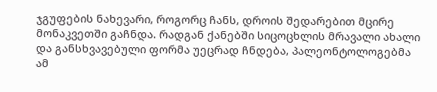ჯგუფების ნახევარი, როგორც ჩანს, დროის შედარებით მცირე მონაკვეთში გაჩნდა. რადგან ქანებში სიცოცხლის მრავალი ახალი და განსხვავებული ფორმა უეცრად ჩნდება, პალეონტოლოგებმა ამ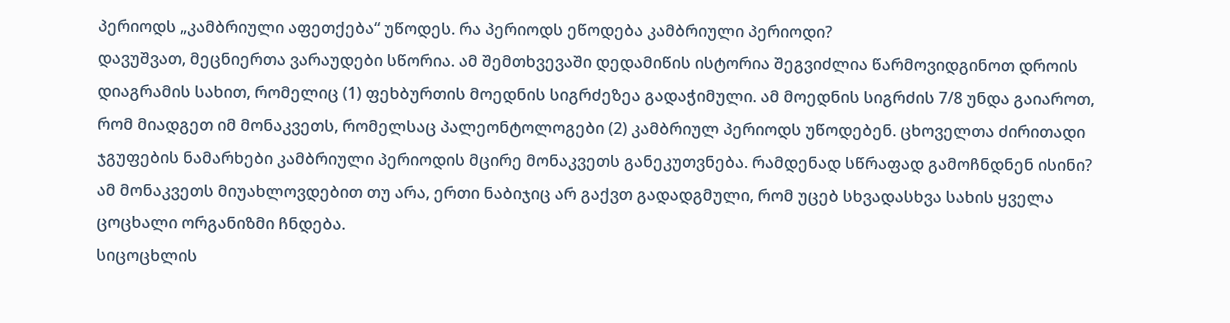პერიოდს „კამბრიული აფეთქება“ უწოდეს. რა პერიოდს ეწოდება კამბრიული პერიოდი?
დავუშვათ, მეცნიერთა ვარაუდები სწორია. ამ შემთხვევაში დედამიწის ისტორია შეგვიძლია წარმოვიდგინოთ დროის დიაგრამის სახით, რომელიც (1) ფეხბურთის მოედნის სიგრძეზეა გადაჭიმული. ამ მოედნის სიგრძის 7/8 უნდა გაიაროთ, რომ მიადგეთ იმ მონაკვეთს, რომელსაც პალეონტოლოგები (2) კამბრიულ პერიოდს უწოდებენ. ცხოველთა ძირითადი ჯგუფების ნამარხები კამბრიული პერიოდის მცირე მონაკვეთს განეკუთვნება. რამდენად სწრაფად გამოჩნდნენ ისინი? ამ მონაკვეთს მიუახლოვდებით თუ არა, ერთი ნაბიჯიც არ გაქვთ გადადგმული, რომ უცებ სხვადასხვა სახის ყველა ცოცხალი ორგანიზმი ჩნდება.
სიცოცხლის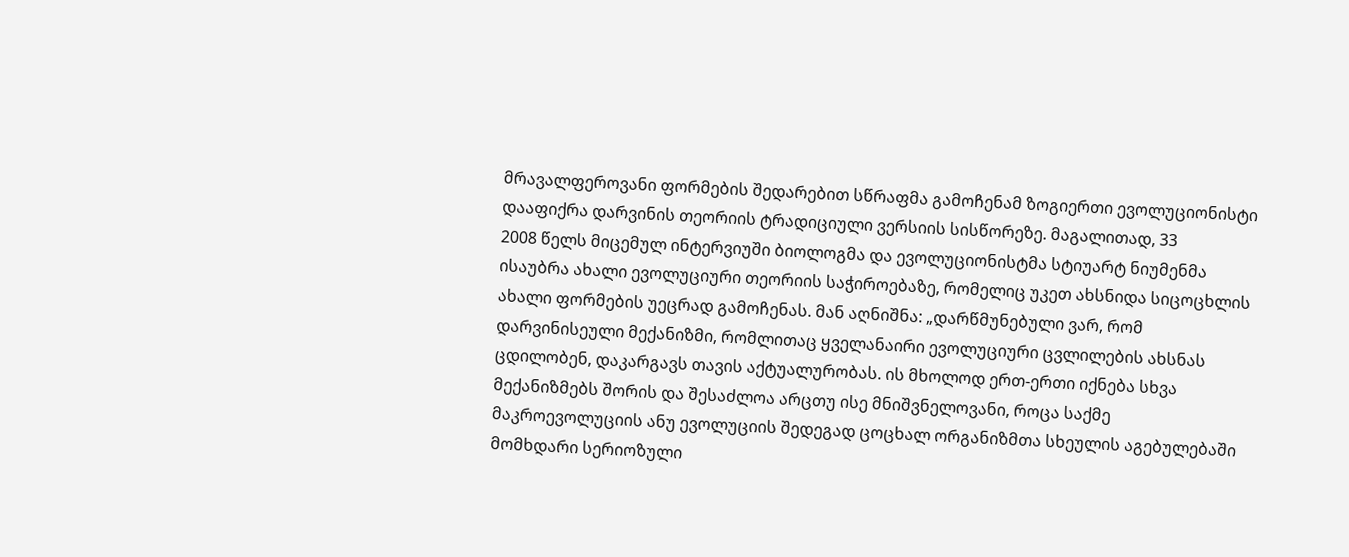მრავალფეროვანი ფორმების შედარებით სწრაფმა გამოჩენამ ზოგიერთი ევოლუციონისტი დააფიქრა დარვინის თეორიის ტრადიციული ვერსიის სისწორეზე. მაგალითად, 33
2008 წელს მიცემულ ინტერვიუში ბიოლოგმა და ევოლუციონისტმა სტიუარტ ნიუმენმა ისაუბრა ახალი ევოლუციური თეორიის საჭიროებაზე, რომელიც უკეთ ახსნიდა სიცოცხლის ახალი ფორმების უეცრად გამოჩენას. მან აღნიშნა: „დარწმუნებული ვარ, რომ დარვინისეული მექანიზმი, რომლითაც ყველანაირი ევოლუციური ცვლილების ახსნას ცდილობენ, დაკარგავს თავის აქტუალურობას. ის მხოლოდ ერთ-ერთი იქნება სხვა მექანიზმებს შორის და შესაძლოა არცთუ ისე მნიშვნელოვანი, როცა საქმე მაკროევოლუციის ანუ ევოლუციის შედეგად ცოცხალ ორგანიზმთა სხეულის აგებულებაში მომხდარი სერიოზული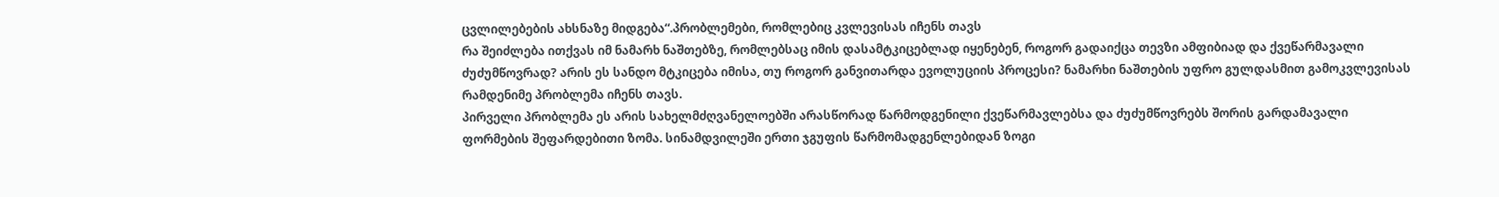ცვლილებების ახსნაზე მიდგება“.პრობლემები, რომლებიც კვლევისას იჩენს თავს
რა შეიძლება ითქვას იმ ნამარხ ნაშთებზე, რომლებსაც იმის დასამტკიცებლად იყენებენ, როგორ გადაიქცა თევზი ამფიბიად და ქვეწარმავალი ძუძუმწოვრად? არის ეს სანდო მტკიცება იმისა, თუ როგორ განვითარდა ევოლუციის პროცესი? ნამარხი ნაშთების უფრო გულდასმით გამოკვლევისას რამდენიმე პრობლემა იჩენს თავს.
პირველი პრობლემა ეს არის სახელმძღვანელოებში არასწორად წარმოდგენილი ქვეწარმავლებსა და ძუძუმწოვრებს შორის გარდამავალი ფორმების შეფარდებითი ზომა. სინამდვილეში ერთი ჯგუფის წარმომადგენლებიდან ზოგი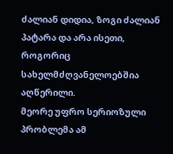ძალიან დიდია, ზოგი ძალიან პატარა და არა ისეთი, როგორიც სახელმძღვანელოებშია აღწერილი.
მეორე უფრო სერიოზული პრობლემა ამ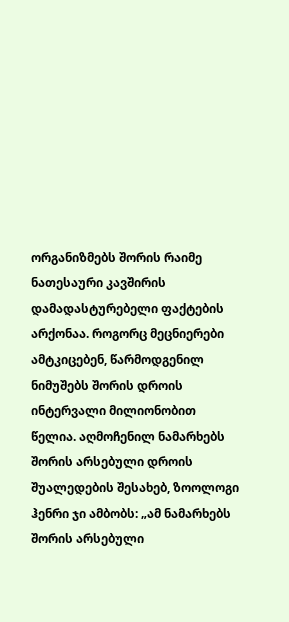ორგანიზმებს შორის რაიმე ნათესაური კავშირის დამადასტურებელი ფაქტების არქონაა. როგორც მეცნიერები ამტკიცებენ, წარმოდგენილ ნიმუშებს შორის დროის ინტერვალი მილიონობით წელია. აღმოჩენილ ნამარხებს შორის არსებული დროის შუალედების შესახებ, ზოოლოგი ჰენრი ჯი ამბობს: „ამ ნამარხებს შორის არსებული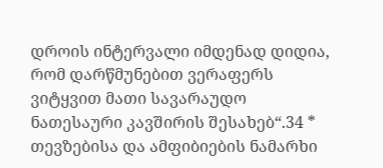დროის ინტერვალი იმდენად დიდია, რომ დარწმუნებით ვერაფერს ვიტყვით მათი სავარაუდო ნათესაური კავშირის შესახებ“.34 *
თევზებისა და ამფიბიების ნამარხი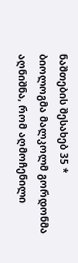ნაშთების შესახებ 35 *
ბიოლოგმა მალკოლმ გორდონმა აღნიშნა, რომ აღმოჩენილი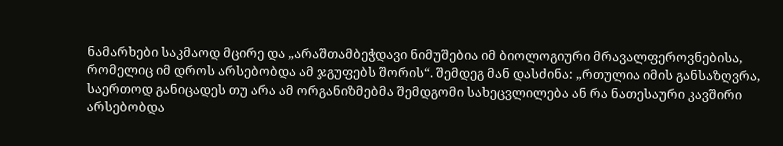ნამარხები საკმაოდ მცირე და „არაშთამბეჭდავი ნიმუშებია იმ ბიოლოგიური მრავალფეროვნებისა, რომელიც იმ დროს არსებობდა ამ ჯგუფებს შორის“. შემდეგ მან დასძინა: „რთულია იმის განსაზღვრა, საერთოდ განიცადეს თუ არა ამ ორგანიზმებმა შემდგომი სახეცვლილება ან რა ნათესაური კავშირი არსებობდა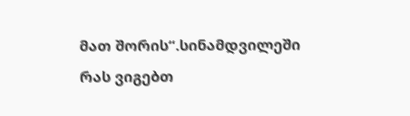მათ შორის“.სინამდვილეში რას ვიგებთ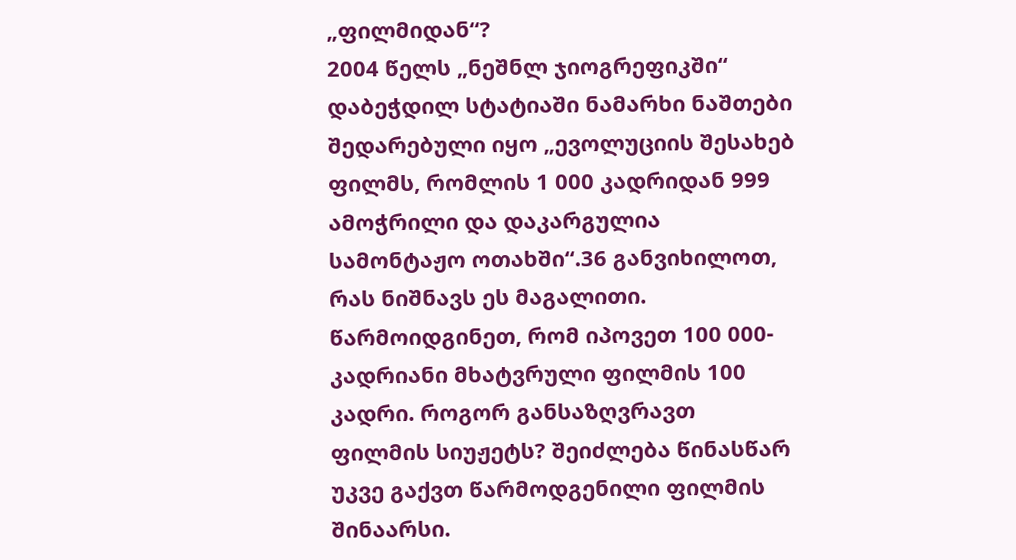„ფილმიდან“?
2004 წელს „ნეშნლ ჯიოგრეფიკში“ დაბეჭდილ სტატიაში ნამარხი ნაშთები შედარებული იყო „ევოლუციის შესახებ ფილმს, რომლის 1 000 კადრიდან 999 ამოჭრილი და დაკარგულია სამონტაჟო ოთახში“.36 განვიხილოთ, რას ნიშნავს ეს მაგალითი.
წარმოიდგინეთ, რომ იპოვეთ 100 000-კადრიანი მხატვრული ფილმის 100 კადრი. როგორ განსაზღვრავთ ფილმის სიუჟეტს? შეიძლება წინასწარ უკვე გაქვთ წარმოდგენილი ფილმის შინაარსი.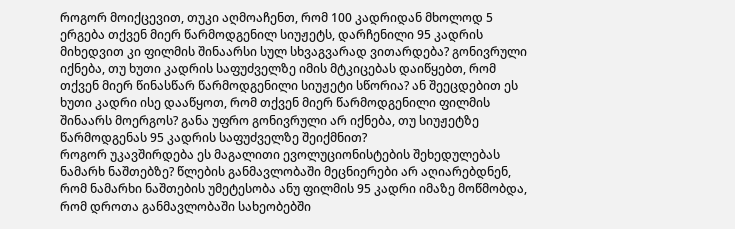როგორ მოიქცევით, თუკი აღმოაჩენთ, რომ 100 კადრიდან მხოლოდ 5 ერგება თქვენ მიერ წარმოდგენილ სიუჟეტს, დარჩენილი 95 კადრის მიხედვით კი ფილმის შინაარსი სულ სხვაგვარად ვითარდება? გონივრული იქნება, თუ ხუთი კადრის საფუძველზე იმის მტკიცებას დაიწყებთ, რომ თქვენ მიერ წინასწარ წარმოდგენილი სიუჟეტი სწორია? ან შეეცდებით ეს ხუთი კადრი ისე დააწყოთ, რომ თქვენ მიერ წარმოდგენილი ფილმის შინაარს მოერგოს? განა უფრო გონივრული არ იქნება, თუ სიუჟეტზე წარმოდგენას 95 კადრის საფუძველზე შეიქმნით?
როგორ უკავშირდება ეს მაგალითი ევოლუციონისტების შეხედულებას ნამარხ ნაშთებზე? წლების განმავლობაში მეცნიერები არ აღიარებდნენ, რომ ნამარხი ნაშთების უმეტესობა ანუ ფილმის 95 კადრი იმაზე მოწმობდა, რომ დროთა განმავლობაში სახეობებში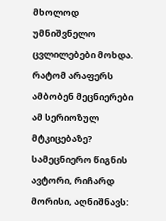მხოლოდ უმნიშვნელო ცვლილებები მოხდა. რატომ არაფერს ამბობენ მეცნიერები ამ სერიოზულ მტკიცებაზე? სამეცნიერო წიგნის ავტორი, რიჩარდ მორისი, აღნიშნავს: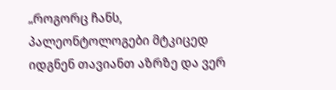„როგორც ჩანს, პალეონტოლოგები მტკიცედ იდგნენ თავიანთ აზრზე და ვერ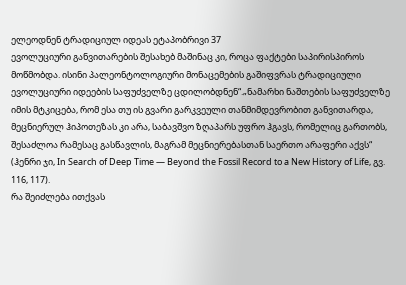ელეოდნენ ტრადიციულ იდეას ეტაპობრივი 37
ევოლუციური განვითარების შესახებ მაშინაც კი, როცა ფაქტები საპირისპიროს მოწმობდა. ისინი პალეონტოლოგიური მონაცემების გაშიფვრას ტრადიციული ევოლუციური იდეების საფუძველზე ცდილობდნენ“.„ნამარხი ნაშთების საფუძველზე იმის მტკიცება, რომ ესა თუ ის გვარი გარკვეული თანმიმდევრობით განვითარდა, მეცნიერულ ჰიპოთეზას კი არა, საბავშვო ზღაპარს უფრო ჰგავს, რომელიც გართობს, შესაძლოა რამესაც გასწავლის, მაგრამ მეცნიერებასთან საერთო არაფერი აქვს“ (ჰენრი ჯი, In Search of Deep Time — Beyond the Fossil Record to a New History of Life, გვ. 116, 117).
რა შეიძლება ითქვას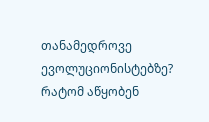თანამედროვე ევოლუციონისტებზე? რატომ აწყობენ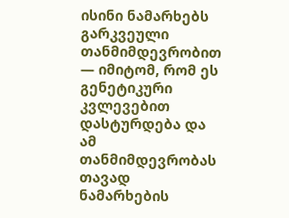ისინი ნამარხებს გარკვეული თანმიმდევრობით — იმიტომ, რომ ეს გენეტიკური კვლევებით დასტურდება და ამ თანმიმდევრობას თავად ნამარხების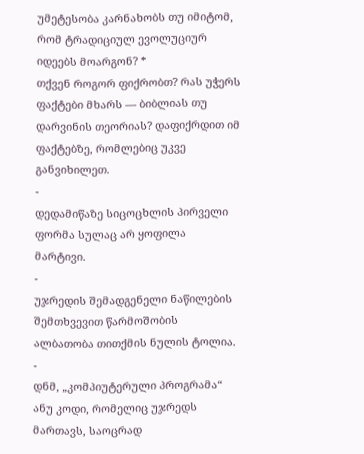უმეტესობა კარნახობს თუ იმიტომ, რომ ტრადიციულ ევოლუციურ იდეებს მოარგონ? *
თქვენ როგორ ფიქრობთ? რას უჭერს ფაქტები მხარს — ბიბლიას თუ დარვინის თეორიას? დაფიქრდით იმ ფაქტებზე, რომლებიც უკვე განვიხილეთ.
-
დედამიწაზე სიცოცხლის პირველი ფორმა სულაც არ ყოფილა მარტივი.
-
უჯრედის შემადგენელი ნაწილების შემთხვევით წარმოშობის ალბათობა თითქმის ნულის ტოლია.
-
დნმ, „კომპიუტერული პროგრამა“ ანუ კოდი, რომელიც უჯრედს მართავს, საოცრად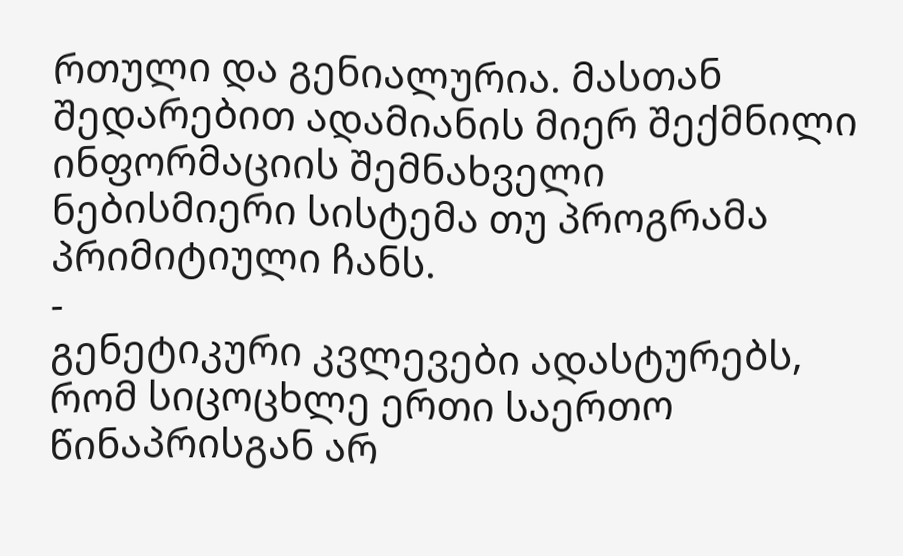რთული და გენიალურია. მასთან შედარებით ადამიანის მიერ შექმნილი ინფორმაციის შემნახველი ნებისმიერი სისტემა თუ პროგრამა პრიმიტიული ჩანს.
-
გენეტიკური კვლევები ადასტურებს, რომ სიცოცხლე ერთი საერთო წინაპრისგან არ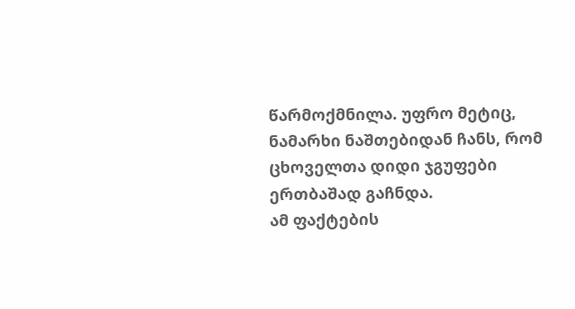წარმოქმნილა. უფრო მეტიც, ნამარხი ნაშთებიდან ჩანს, რომ ცხოველთა დიდი ჯგუფები ერთბაშად გაჩნდა.
ამ ფაქტების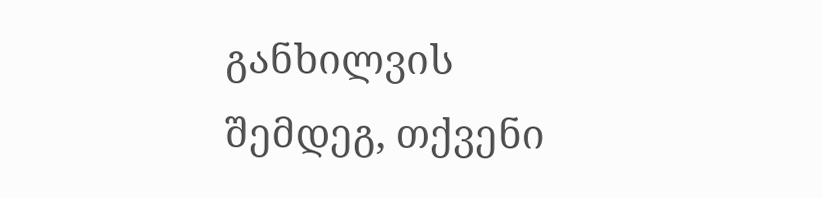განხილვის შემდეგ, თქვენი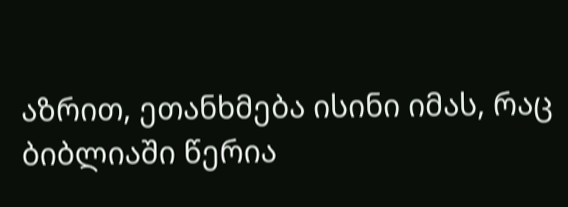აზრით, ეთანხმება ისინი იმას, რაც ბიბლიაში წერია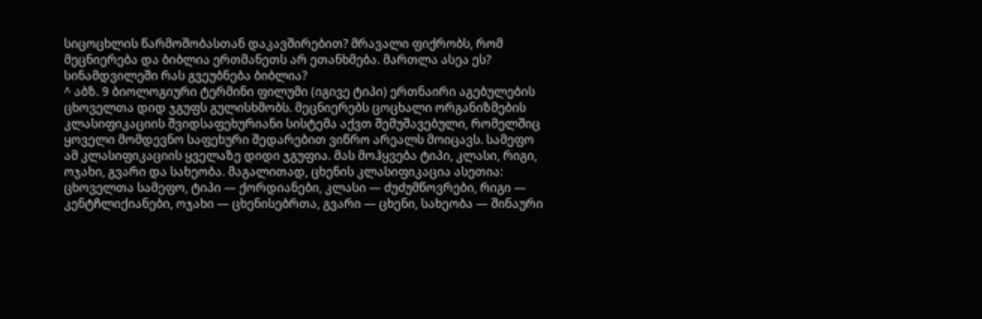სიცოცხლის წარმოშობასთან დაკავშირებით? მრავალი ფიქრობს, რომ მეცნიერება და ბიბლია ერთმანეთს არ ეთანხმება. მართლა ასეა ეს? სინამდვილეში რას გვეუბნება ბიბლია?
^ აბზ. 9 ბიოლოგიური ტერმინი ფილუმი (იგივე ტიპი) ერთნაირი აგებულების ცხოველთა დიდ ჯგუფს გულისხმობს. მეცნიერებს ცოცხალი ორგანიზმების კლასიფიკაციის შვიდსაფეხურიანი სისტემა აქვთ შემუშავებული, რომელშიც ყოველი მომდევნო საფეხური შედარებით ვიწრო არეალს მოიცავს. სამეფო ამ კლასიფიკაციის ყველაზე დიდი ჯგუფია. მას მოჰყვება ტიპი, კლასი, რიგი, ოჯახი, გვარი და სახეობა. მაგალითად, ცხენის კლასიფიკაცია ასეთია: ცხოველთა სამეფო, ტიპი — ქორდიანები, კლასი — ძუძუმწოვრები, რიგი — კენტჩლიქიანები, ოჯახი — ცხენისებრთა, გვარი — ცხენი, სახეობა — შინაური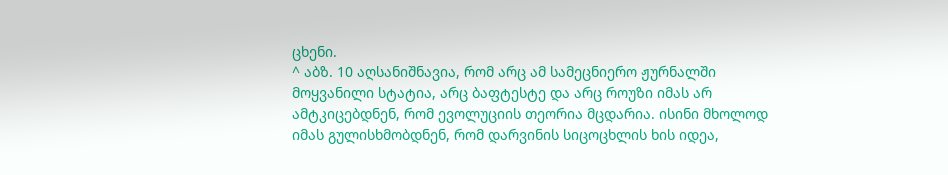ცხენი.
^ აბზ. 10 აღსანიშნავია, რომ არც ამ სამეცნიერო ჟურნალში მოყვანილი სტატია, არც ბაფტესტე და არც როუზი იმას არ ამტკიცებდნენ, რომ ევოლუციის თეორია მცდარია. ისინი მხოლოდ იმას გულისხმობდნენ, რომ დარვინის სიცოცხლის ხის იდეა,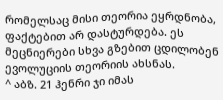რომელსაც მისი თეორია ეყრდნობა, ფაქტებით არ დასტურდება. ეს მეცნიერები სხვა გზებით ცდილობენ ევოლუციის თეორიის ახსნას.
^ აბზ. 21 ჰენრი ჯი იმას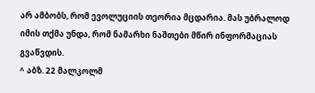არ ამბობს, რომ ევოლუციის თეორია მცდარია. მას უბრალოდ იმის თქმა უნდა, რომ ნამარხი ნაშთები მწირ ინფორმაციას გვაწვდის.
^ აბზ. 22 მალკოლმ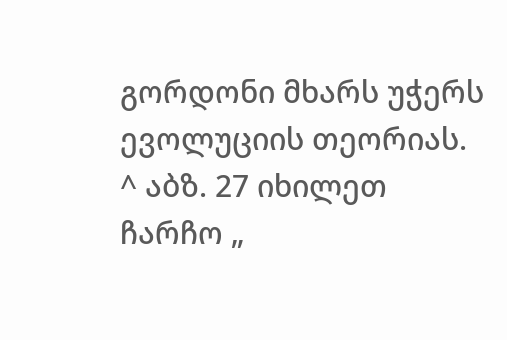გორდონი მხარს უჭერს ევოლუციის თეორიას.
^ აბზ. 27 იხილეთ ჩარჩო „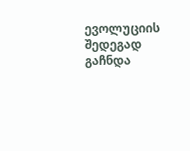ევოლუციის შედეგად გაჩნდა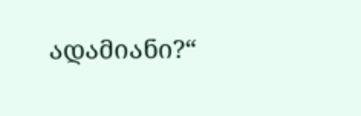ადამიანი?“